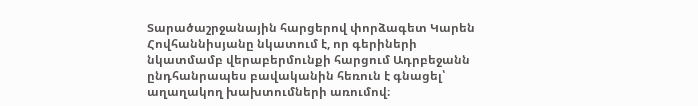Տարածաշրջանային հարցերով փորձագետ Կարեն Հովհաննիսյանը նկատում է, որ գերիների նկատմամբ վերաբերմունքի հարցում Ադրբեջանն ընդհանրապես բավականին հեռուն է գնացել՝ աղաղակող խախտումների առումով։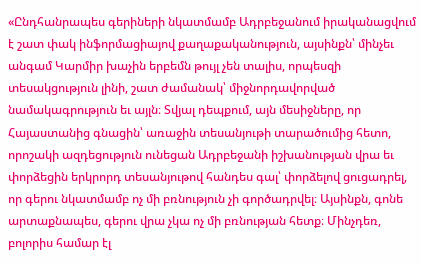«Ընդհանրապես գերիների նկատմամբ Ադրբեջանում իրականացվում է շատ փակ ինֆորմացիայով քաղաքականություն, այսինքն՝ մինչեւ անգամ Կարմիր խաչին երբեմն թույլ չեն տալիս, որպեսզի տեսակցություն լինի, շատ ժամանակ՝ միջնորդավորված նամակագրություն եւ այլն։ Տվյալ դեպքում, այն մեսիջները, որ Հայաստանից գնացին՝ առաջին տեսանյութի տարածումից հետո, որոշակի ազդեցություն ունեցան Ադրբեջանի իշխանության վրա եւ փորձեցին երկրորդ տեսանյութով հանդես գալ՝ փորձելով ցուցադրել, որ գերու նկատմամբ ոչ մի բռնություն չի գործադրվել։ Այսինքն, գոնե արտաքնապես, գերու վրա չկա ոչ մի բռնության հետք։ Մինչդեռ, բոլորիս համար էլ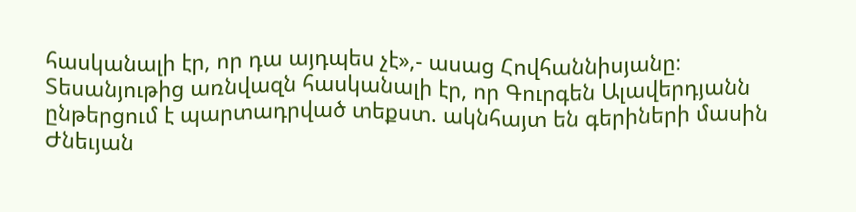հասկանալի էր, որ դա այդպես չէ»,- ասաց Հովհաննիսյանը։
Տեսանյութից առնվազն հասկանալի էր, որ Գուրգեն Ալավերդյանն ընթերցում է պարտադրված տեքստ. ակնհայտ են գերիների մասին Ժնեւյան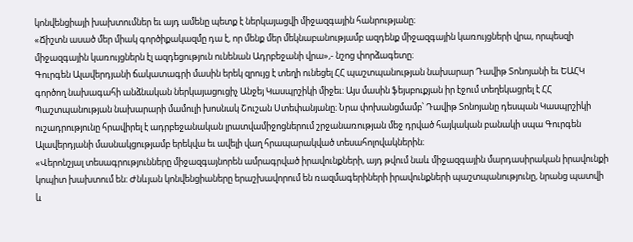կոնվենցիայի խախտումներ եւ այդ ամենը պետք է ներկայացվի միջազգային հանրությանը։
«Ճիշտն ասած մեր միակ գործիքակազմը դա է, որ մենք մեր մեկնաբանությամբ ազդենք միջազգային կառույցների վրա, որպեսզի միջազգային կառույցներն էլ ազդեցություն ունենան Ադրբեջանի վրա»,- նշոց փորձագետը։
Գուրգեն Ալավերդյանի ճակատագրի մասին երեկ զրույց է տեղի ունեցել ՀՀ պաշտպանության նախարար Դավիթ Տոնոյանի եւ ԵԱՀԿ գործող նախագահի անձնական ներկայացուցիչ Անջեյ Կասպրշիկի միջեւ։ Այս մասին ֆեյսբուքյան իր էջում տեղեկացրել է ՀՀ Պաշտպանության նախարարի մամուլի խոսնակ Շուշան Ստեփանյանը։ Նրա փոխանցմամբ՝ Դավիթ Տոնոյանը դեսպան Կասպրշիկի ուշադրությունը հրավիրել է ադրբեջանական լրատվամիջոցներում շրջանառության մեջ դրված հայկական բանակի սպա Գուրգեն Ալավերդյանի մասնակցությամբ երեկվա եւ ավելի վաղ հրապարակված տեսահոլովակներին։
«Վերոնշյալ տեսագրությունները միջազգայնորեն ամրագրված իրավունքների, այդ թվում նաև միջազգային մարդասիրական իրավունքի կոպիտ խախտում են։ Ժնևյան կոնվենցիաները երաշխավորում են ռազմագերիների իրավունքների պաշտպանությունը, նրանց պատվի և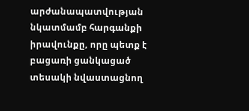արժանապատվության նկատմամբ հարգանքի իրավունքը, որը պետք է բացառի ցանկացած տեսակի նվաստացնող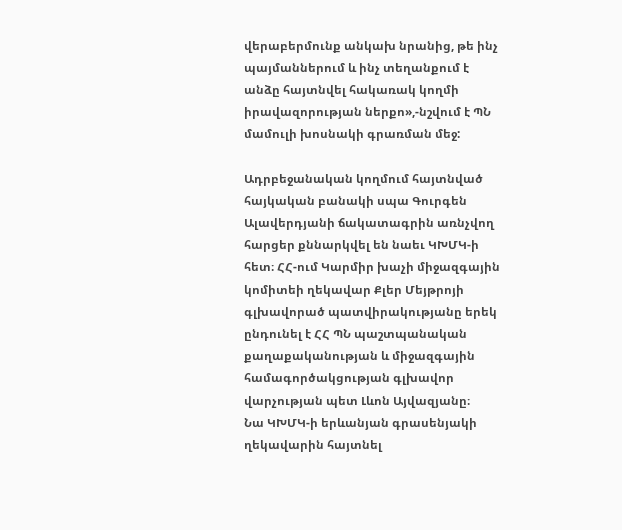վերաբերմունք անկախ նրանից, թե ինչ պայմաններում և ինչ տեղանքում է անձը հայտնվել հակառակ կողմի իրավազորության ներքո»,-նշվում է ՊՆ մամուլի խոսնակի գրառման մեջ:

Ադրբեջանական կողմում հայտնված հայկական բանակի սպա Գուրգեն Ալավերդյանի ճակատագրին առնչվող հարցեր քննարկվել են նաեւ ԿԽՄԿ-ի հետ։ ՀՀ-ում Կարմիր խաչի միջազգային կոմիտեի ղեկավար Քլեր Մեյթրոյի գլխավորած պատվիրակությանը երեկ ընդունել է ՀՀ ՊՆ պաշտպանական քաղաքականության և միջազգային համագործակցության գլխավոր վարչության պետ Լևոն Այվազյանը։
Նա ԿԽՄԿ-ի երևանյան գրասենյակի ղեկավարին հայտնել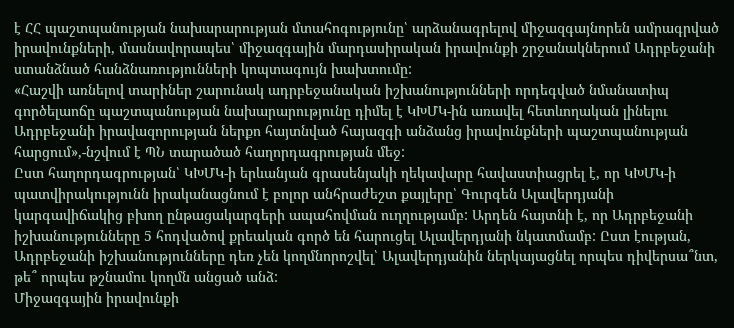է ՀՀ պաշտպանության նախարարության մտահոգությունը՝ արձանագրելով միջազգայնորեն ամրագրված իրավունքների, մասնավորապես՝ միջազգային մարդասիրական իրավունքի շրջանակներում Ադրբեջանի ստանձնած հանձնառությունների կոպտագույն խախտումը:
«Հաշվի առնելով տարիներ շարունակ ադրբեջանական իշխանությունների որդեգված նմանատիպ գործելաոճը պաշտպանության նախարարությունը դիմել է ԿԽՄԿ-ին առավել հետևողական լինելու Ադրբեջանի իրավազորության ներքո հայտնված հայազգի անձանց իրավունքների պաշտպանության հարցում»,-նշվում է ՊՆ տարածած հաղորդագրության մեջ:
Ըստ հաղորդագրության՝ ԿԽՄԿ-ի երևանյան գրասենյակի ղեկավարը հավաստիացրել է, որ ԿԽՄԿ-ի պատվիրակությունն իրականացնում է բոլոր անհրաժեշտ քայլերը՝ Գուրգեն Ալավերդյանի կարգավիճակից բխող ընթացակարգերի ապահովման ուղղությամբ: Արդեն հայտնի է, որ Ադրբեջանի իշխանությունները 5 հոդվածով քրեական գործ են հարուցել Ալավերդյանի նկատմամբ: Ըստ էության, Ադրբեջանի իշխանությունները դեռ չեն կողմնորոշվել՝ Ալավերդյանին ներկայացնել որպես դիվերսա՞նտ, թե՞ որպես թշնամու կողմն անցած անձ:
Միջազգային իրավունքի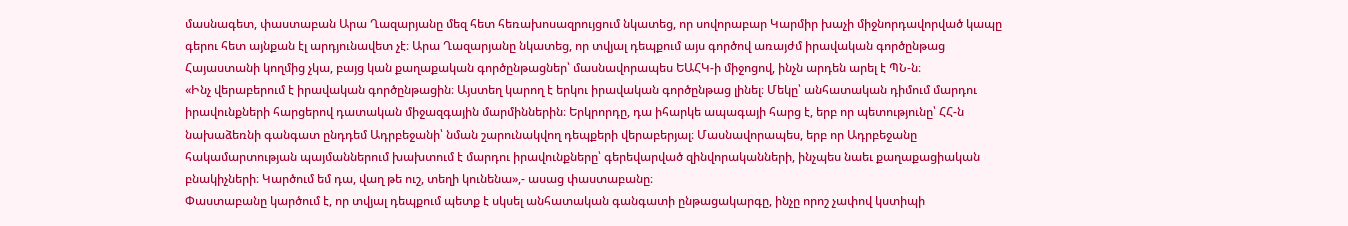մասնագետ, փաստաբան Արա Ղազարյանը մեզ հետ հեռախոսազրույցում նկատեց, որ սովորաբար Կարմիր խաչի միջնորդավորված կապը գերու հետ այնքան էլ արդյունավետ չէ։ Արա Ղազարյանը նկատեց, որ տվյալ դեպքում այս գործով առայժմ իրավական գործընթաց Հայաստանի կողմից չկա, բայց կան քաղաքական գործընթացներ՝ մասնավորապես ԵԱՀԿ-ի միջոցով, ինչն արդեն արել է ՊՆ-ն։
«Ինչ վերաբերում է իրավական գործընթացին։ Այստեղ կարող է երկու իրավական գործընթաց լինել։ Մեկը՝ անհատական դիմում մարդու իրավունքների հարցերով դատական միջազգային մարմիններին։ Երկրորդը, դա իհարկե ապագայի հարց է, երբ որ պետությունը՝ ՀՀ-ն նախաձեռնի գանգատ ընդդեմ Ադրբեջանի՝ նման շարունակվող դեպքերի վերաբերյալ։ Մասնավորապես, երբ որ Ադրբեջանը հակամարտության պայմաններում խախտում է մարդու իրավունքները՝ գերեվարված զինվորականների, ինչպես նաեւ քաղաքացիական բնակիչների։ Կարծում եմ դա, վաղ թե ուշ, տեղի կունենա»,- ասաց փաստաբանը։
Փաստաբանը կարծում է, որ տվյալ դեպքում պետք է սկսել անհատական գանգատի ընթացակարգը, ինչը որոշ չափով կստիպի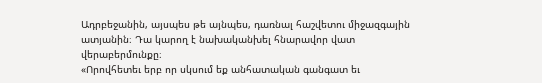Ադրբեջանին, այսպես թե այնպես, դառնալ հաշվետու միջազգային ատյանին։ Դա կարող է նախականխել հնարավոր վատ վերաբերմունքը։
«Որովհետեւ երբ որ սկսում եք անհատական գանգատ եւ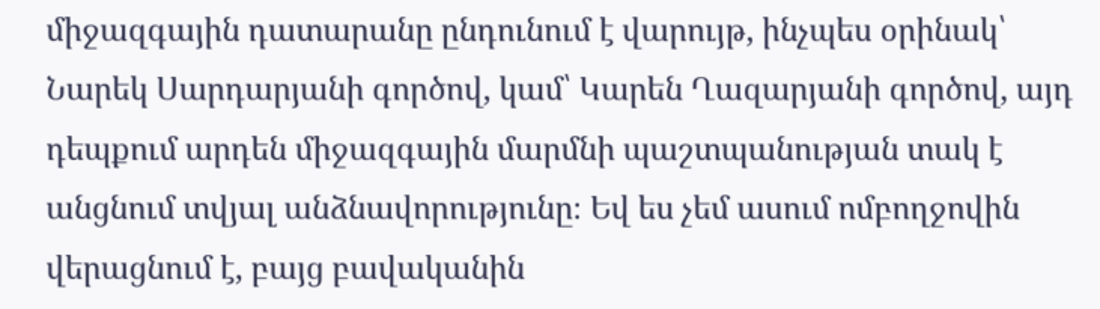միջազգային դատարանը ընդունում է վարույթ, ինչպես օրինակ՝ Նարեկ Սարդարյանի գործով, կամ՝ Կարեն Ղազարյանի գործով, այդ դեպքում արդեն միջազգային մարմնի պաշտպանության տակ է անցնում տվյալ անձնավորությունը։ Եվ ես չեմ ասում ոմբողջովին վերացնում է, բայց բավականին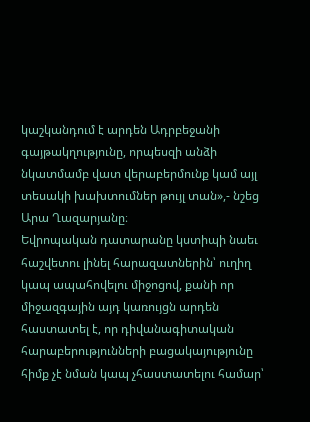կաշկանդում է արդեն Ադրբեջանի գայթակղությունը, որպեսզի անձի նկատմամբ վատ վերաբերմունք կամ այլ տեսակի խախտումներ թույլ տան»,- նշեց Արա Ղազարյանը։
Եվրոպական դատարանը կստիպի նաեւ հաշվետու լինել հարազատներին՝ ուղիղ կապ ապահովելու միջոցով, քանի որ միջազգային այդ կառույցն արդեն հաստատել է, որ դիվանագիտական հարաբերությունների բացակայությունը հիմք չէ նման կապ չհաստատելու համար՝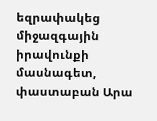եզրափակեց միջազգային իրավունքի մասնագետ, փաստաբան Արա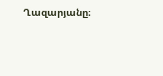Ղազարյանը։